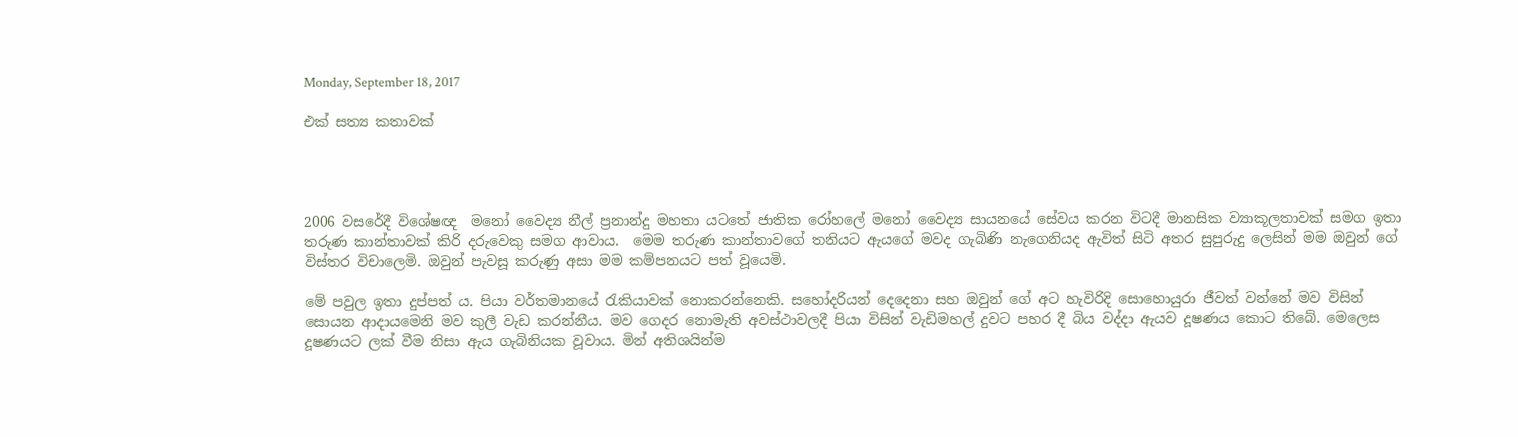Monday, September 18, 2017

එක් සත්‍ය කතාවක්




2006 වසරේදී විශේෂඥ  මනෝ වෛද්‍ය නීල් ප්‍රනාන්දු මහතා යටතේ ජාතික රෝහලේ මනෝ වෛද්‍ය සායනයේ සේවය කරන විටදී මානසික ව්‍යාකූලතාවක් සමග ඉතා තරුණ කාන්තාවක් කිරි දරුවෙකු සමග ආවාය.  මෙම තරුණ කාන්තාවගේ තනියට ඇයගේ මවද ගැබිණි නැගෙනියද ඇවිත් සිටි අතර සුපුරුදු ලෙසින් මම ඔවුන් ගේ විස්තර විචාලෙමි. ඔවුන් පැවසූ කරුණු අසා මම කම්පනයට පත් වූයෙමි.

මේ පවුල ඉතා දුප්පත් ය. පියා වර්තමානයේ රැකියාවක් නොකරන්නෙකි. සහෝදරියන් දෙදෙනා සහ ඔවුන් ගේ අට හැවිරිදි සොහොයුරා ජීවත් වන්නේ මව විසින් සොයන ආදායමෙනි මව කුලී වැඩ කරන්නීය. මව ගෙදර නොමැති අවස්ථාවලදී පියා විසින් වැඩිමහල් දුවට පහර දී බිය වද්දා ඇයව දූෂණය කොට තිබේ. මෙලෙස දූෂණයට ලක් වීම නිසා ඇය ගැබිනියක වූවාය. මින් අතිශයින්ම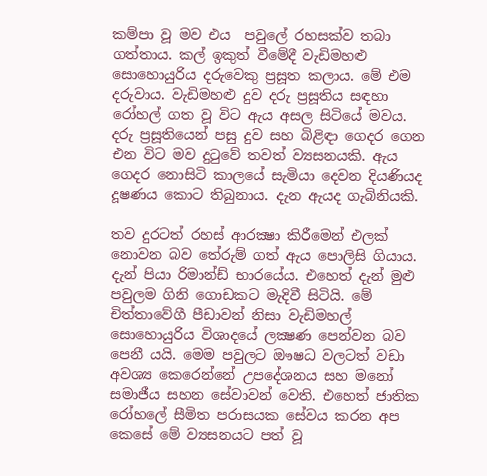කම්පා වූ මව එය  පවුලේ රහසක්ව තබා ගත්තාය. කල් ඉකුත් වීමේදී වැඩිමහළු සොහොයුරිය දරුවෙකු ප්‍රසූත කලාය. මේ එම දරුවාය. වැඩිමහළු දුව දරු ප්‍රසූතිය සඳහා රෝහල් ගත වූ විට ඇය අසල සිටියේ මවය. දරු ප්‍රසූතියෙන් පසු දුව සහ බිළිඳා ගෙදර ගෙන එන විට මව දුටුවේ තවත් ව්‍යසනයකි. ඇය ගෙදර නොසිටි කාලයේ සැමියා දෙවන දියණියද දූෂණය කොට තිබුනාය. දැන ඇයද ගැබිනියකි.

තව දුරටත් රහස් ආරක්‍ෂා කිරීමෙන් එලක් නොවන බව තේරුම් ගත් ඇය පොලිසි ගියාය. දැන් පියා රිමාන්ඩ් භාරයේය. එහෙත් දැන් මුළු පවුලම ගිනි ගොඩකට මැදිවී සිටියි. මේ චිත්තාවේගී පීඩාවන් නිසා වැඩිමහල් සොහොයුරිය විශාදයේ ලක්‍ෂණ පෙන්වන බව පෙනී යයි. මෙම පවුලට ඖෂධ වලටත් වඩා අවශ්‍ය කෙරෙන්නේ උපදේශනය සහ මනෝ සමාජීය සහන සේවාවන් වෙති. එහෙත් ජාතික රෝහලේ සීමිත පරාසයක සේවය කරන අප කෙසේ මේ ව්‍යසනයට පත් වූ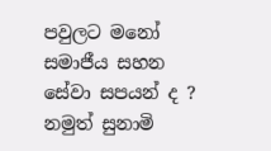පවුලට මනෝ සමාජීය සහන සේවා සපයන් ද ? නමුත් සුනාමි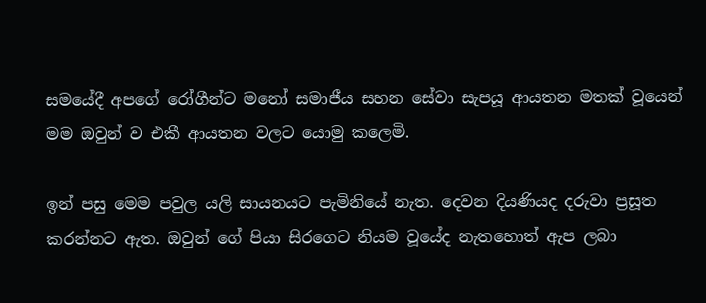සමයේදී අපගේ රෝගීන්ට මනෝ සමාජීය සහන සේවා සැපයූ ආයතන මතක් වූයෙන් මම ඔවුන් ව එකී ආයතන වලට යොමු කලෙමි.

ඉන් පසු මෙම පවුල යලි සායනයට පැමිනියේ නැත. දෙවන දියණියද දරුවා ප්‍රසූත කරන්නට ඇත. ඔවුන් ගේ පියා සිරගෙට නියම වූයේද නැතහොත් ඇප ලබා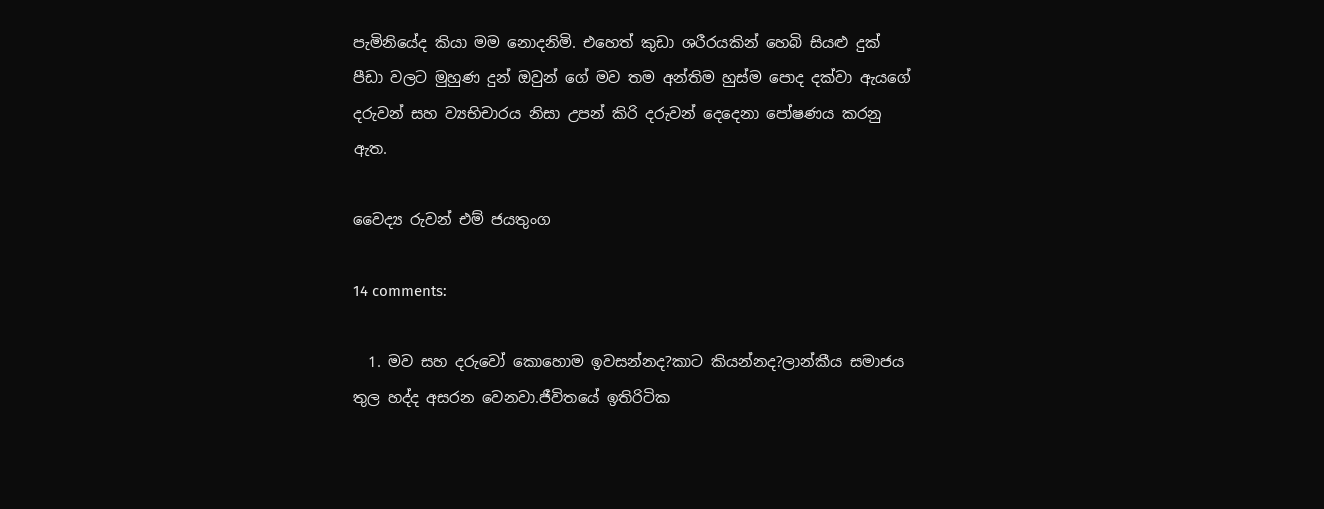පැමිනියේද කියා මම නොදනිමි. එහෙත් කුඩා ශරීරයකින් හෙබි සියළු දුක් පීඩා වලට මුහුණ දුන් ඔවුන් ගේ මව තම අන්තිම හුස්ම පොද දක්වා ඇයගේ දරුවන් සහ ව්‍යභිචාරය නිසා උපන් කිරි දරුවන් දෙදෙනා පෝෂණය කරනු ඇත.

වෛද්‍ය රුවන් එම් ජයතුංග

14 comments:

  1. මව සහ දරුවෝ කොහොම ඉවසන්නද?කාට කියන්නද?ලාන්කීය සමාජය තුල හද්ද අසරන වෙනවා.ජීවිතයේ ඉතිරිටික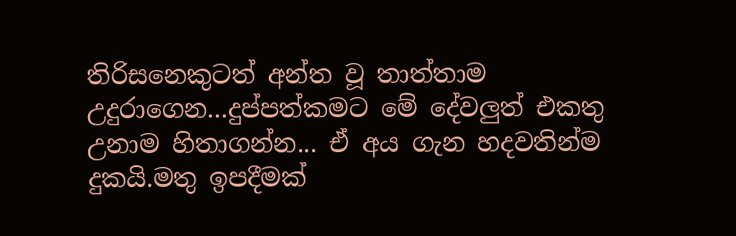තිරිසනෙකුටත් අන්ත වූ තාත්තාම උදුරාගෙන...දුප්පත්කමට මේ දේවලුත් එකතු උනාම හිතාගන්න... ඒ අය ගැන හදවතින්ම දුකයි.මතු ඉපදීමක්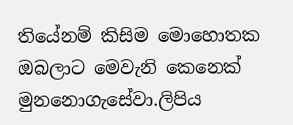තියේනම් කිසිම මොහොතක ඔබලාට මෙවැනි කෙනෙක් මුනනොගැසේවා.ලිපිය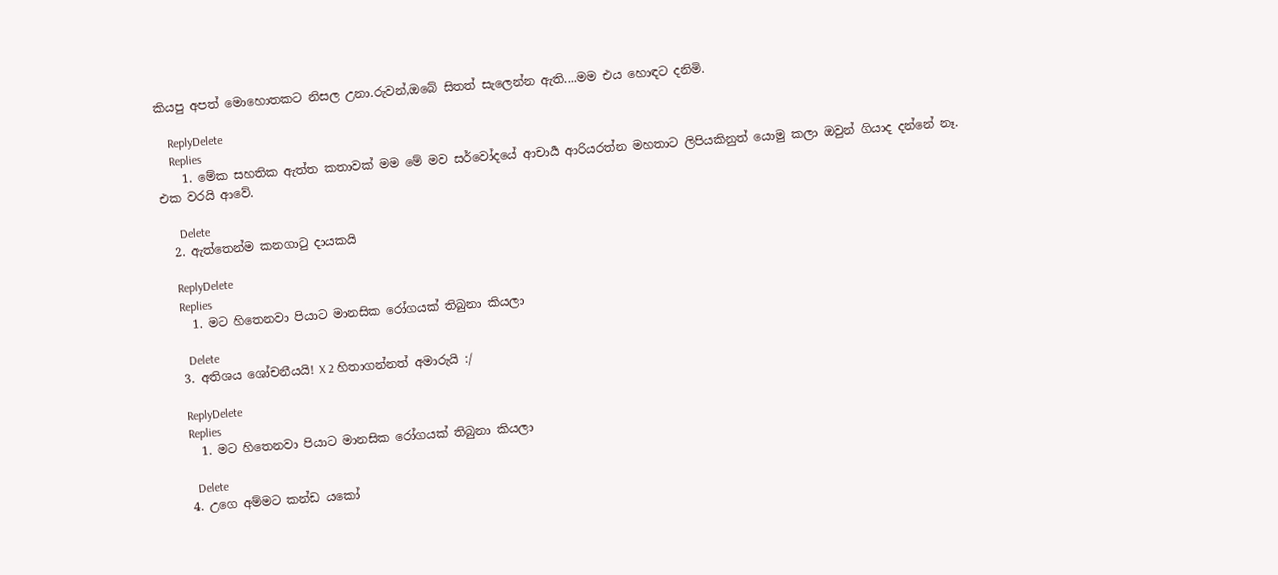කියපු අපත් මොහොතකට නිසල උනා.රුවන්,ඔබේ සිතත් සැලෙන්න ඇති....මම එය හොඳට දනිමි.

    ReplyDelete
    Replies
    1. මේක සහතික ඇත්ත කතාවක් මම මේ මව සර්වෝදයේ ආචාර්‍ය ආරියරත්න මහතාට ලිපියකිනුත් යොමු කලා ඔවුන් ගියාද දන්නේ නෑ. එක වරයි ආවේ.

      Delete
  2. ඇත්තෙන්ම කනගාටු දායකයි

    ReplyDelete
    Replies
    1. මට හිතෙනවා පියාට මානසික රෝගයක් තිබුනා කියලා

      Delete
  3. අතිශය ශෝචනීයයි! X 2 හිතාගන්නත් අමාරුයි :/

    ReplyDelete
    Replies
    1. මට හිතෙනවා පියාට මානසික රෝගයක් තිබුනා කියලා

      Delete
  4. උගෙ අම්මට කන්ඩ යකෝ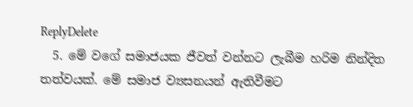ReplyDelete
  5. මේ වගේ සමාජයක ජීවත් වන්නට ලැබීම හරිම නින්දිත තත්වයක්. මේ සමාජ ව්‍යසනයන් ඇතිවීමට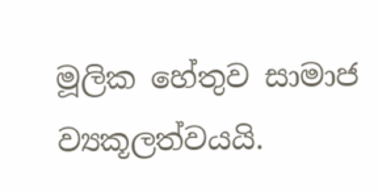මූලික හේතුව සාමාජ ව්‍යකූලත්වයයි.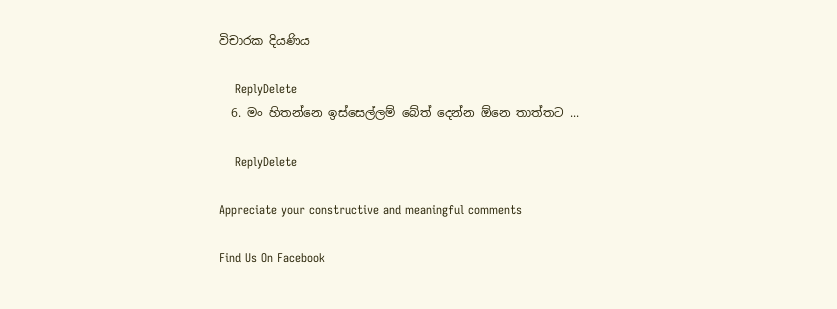විචාරක දියණිය

    ReplyDelete
  6. මං හිතන්නෙ ඉස්සෙල්ලම් බේත් දෙන්න ඕනෙ තාත්තට ...

    ReplyDelete

Appreciate your constructive and meaningful comments

Find Us On Facebook